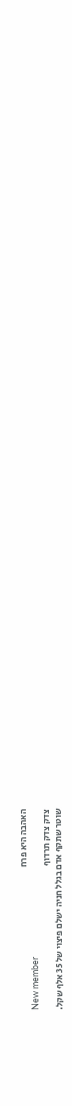האהבה היא פרח
New member
צדק צדק תרדוף
שוטר שתקף אדם בגלל חניה ישלם פיצוי של 35 אלף שקל.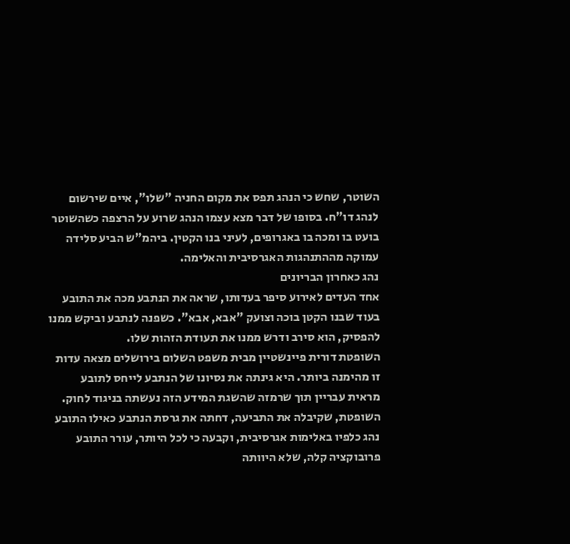השוטר, שחש כי הנהג תפס את מקום החניה "שלו", איים שירשום לנהג דו"ח. בסופו של דבר מצא עצמו הנהג שרוע על הרצפה כשהשוטר בועט בו ומכה בו באגרופים, לעיני בנו הקטין. ביהמ"ש הביע סלידה עמוקה מההתנהגות האגרסיבית והאלימה.
נהג כאחרון הבריונים
אחד העדים לאירוע סיפר בעדותו, שראה את הנתבע מכה את התובע בעוד שבנו הקטן בוכה וצועק "אבא, אבא". כשפנה לנתבע וביקש ממנו להפסיק, הוא סירב ודרש ממנו את תעודת הזהות שלו.
השופטת דורית פיינשטיין מבית משפט השלום בירושלים מצאה עדות זו מהימנה ביותר. היא גינתה את נסיונו של הנתבע לייחס לתובע מראית עבריין תוך שרמזה שהשגת המידע הזה נעשתה בניגוד לחוק.
השופטת, שקיבלה את התביעה, דחתה את גרסת הנתבע כאילו התובע נהג כלפיו באלימות אגרסיבית, וקבעה כי לכל היותר, עורר התובע פרובוקציה קלה, שלא היוותה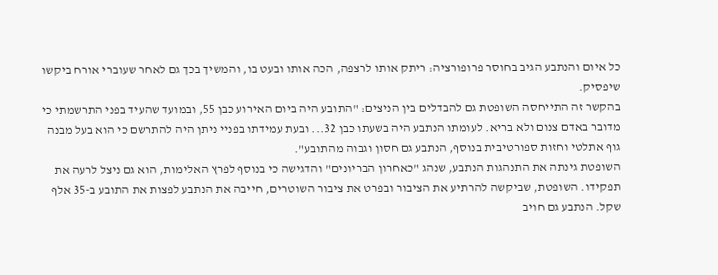כל איום והנתבע הגיב בחוסר פרופורציה: ריתק אותו לרצפה, הכה אותו ובעט בו, והמשיך בכך גם לאחר שעוברי אורח ביקשו שיפסיק.
בהקשר זה התייחסה השופטת גם להבדלים בין הניצים: "התובע היה ביום האירוע כבן 55, ובמועד שהעיד בפני התרשמתי כי מדובר באדם צנום ולא בריא. לעומתו הנתבע היה בשעתו כבן 32... ובעת עמידתו בפניי ניתן היה להתרשם כי הוא בעל מבנה גוף אתלטי וחזות ספורטיבית בנוסף, הנתבע גם חסון וגבוה מהתובע".
השופטת גינתה את התנהגות הנתבע, שנהג "כאחרון הבריונים" והדגישה כי בנוסף לפרץ האלימות, הוא גם ניצל לרעה את תפקידו. השופטת, שביקשה להרתיע את הציבור ובפרט את ציבור השוטרים, חייבה את הנתבע לפצות את התובע ב-35 אלף שקל. הנתבע גם חויב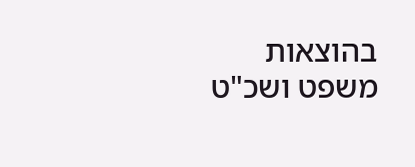בהוצאות משפט ושכ"ט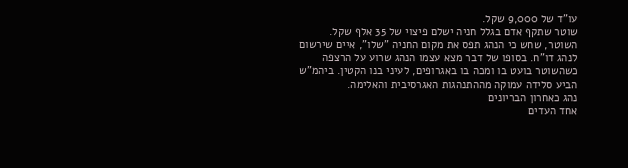עו"ד של 9,000 שקל.
שוטר שתקף אדם בגלל חניה ישלם פיצוי של 35 אלף שקל.
השוטר, שחש כי הנהג תפס את מקום החניה "שלו", איים שירשום לנהג דו"ח. בסופו של דבר מצא עצמו הנהג שרוע על הרצפה כשהשוטר בועט בו ומכה בו באגרופים, לעיני בנו הקטין. ביהמ"ש הביע סלידה עמוקה מההתנהגות האגרסיבית והאלימה.
נהג כאחרון הבריונים
אחד העדים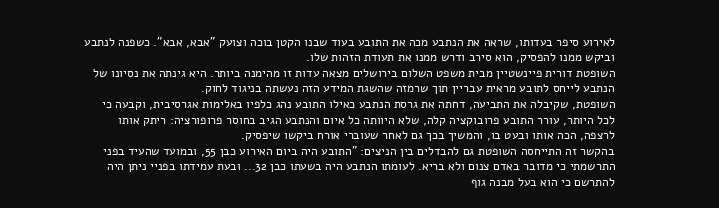לאירוע סיפר בעדותו, שראה את הנתבע מכה את התובע בעוד שבנו הקטן בוכה וצועק "אבא, אבא". כשפנה לנתבע וביקש ממנו להפסיק, הוא סירב ודרש ממנו את תעודת הזהות שלו.
השופטת דורית פיינשטיין מבית משפט השלום בירושלים מצאה עדות זו מהימנה ביותר. היא גינתה את נסיונו של הנתבע לייחס לתובע מראית עבריין תוך שרמזה שהשגת המידע הזה נעשתה בניגוד לחוק.
השופטת, שקיבלה את התביעה, דחתה את גרסת הנתבע כאילו התובע נהג כלפיו באלימות אגרסיבית, וקבעה כי לכל היותר, עורר התובע פרובוקציה קלה, שלא היוותה כל איום והנתבע הגיב בחוסר פרופורציה: ריתק אותו לרצפה, הכה אותו ובעט בו, והמשיך בכך גם לאחר שעוברי אורח ביקשו שיפסיק.
בהקשר זה התייחסה השופטת גם להבדלים בין הניצים: "התובע היה ביום האירוע כבן 55, ובמועד שהעיד בפני התרשמתי כי מדובר באדם צנום ולא בריא. לעומתו הנתבע היה בשעתו כבן 32... ובעת עמידתו בפניי ניתן היה להתרשם כי הוא בעל מבנה גוף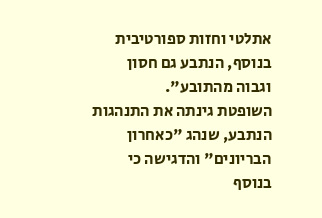אתלטי וחזות ספורטיבית בנוסף, הנתבע גם חסון וגבוה מהתובע".
השופטת גינתה את התנהגות הנתבע, שנהג "כאחרון הבריונים" והדגישה כי בנוסף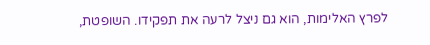לפרץ האלימות, הוא גם ניצל לרעה את תפקידו. השופטת,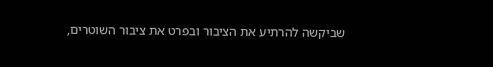שביקשה להרתיע את הציבור ובפרט את ציבור השוטרים,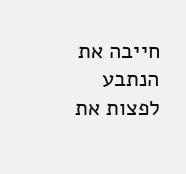חייבה את הנתבע לפצות את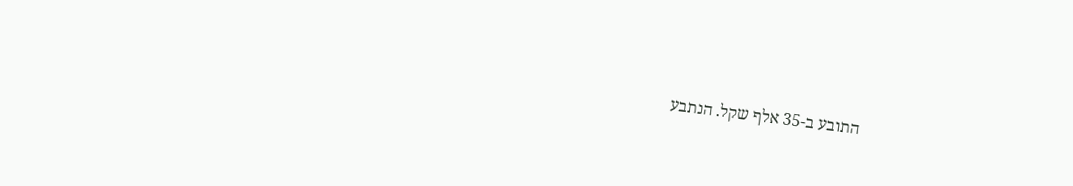התובע ב-35 אלף שקל. הנתבע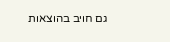גם חויב בהוצאות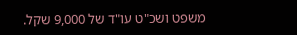משפט ושכ"ט עו"ד של 9,000 שקל.